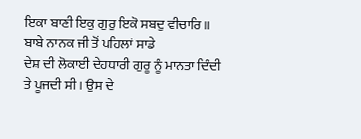ਇਕਾ ਬਾਣੀ ਇਕੁ ਗੁਰੁ ਇਕੋ ਸਬਦੁ ਵੀਚਾਰਿ॥
ਬਾਬੇ ਨਾਨਕ ਜੀ ਤੋਂ ਪਹਿਲਾਂ ਸਾਡੇ
ਦੇਸ਼ ਦੀ ਲੋਕਾਈ ਦੇਹਧਾਰੀ ਗੁਰੂ ਨੂੰ ਮਾਨਤਾ ਦਿੰਦੀ ਤੇ ਪੂਜਦੀ ਸੀ। ਉਸ ਦੇ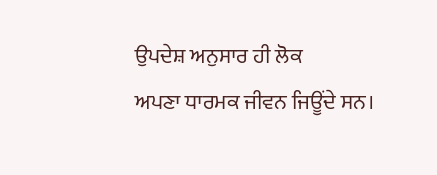ਉਪਦੇਸ਼ ਅਨੁਸਾਰ ਹੀ ਲੋਕ
ਅਪਣਾ ਧਾਰਮਕ ਜੀਵਨ ਜਿਊਂਦੇ ਸਨ।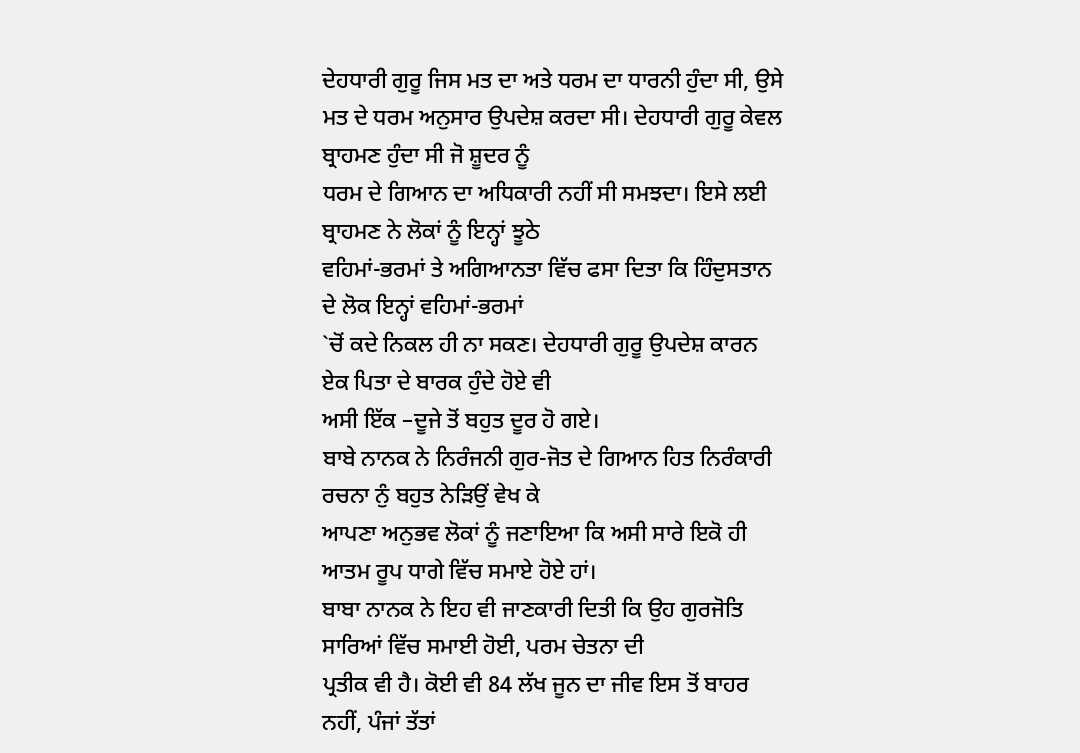ਦੇਹਧਾਰੀ ਗੁਰੂ ਜਿਸ ਮਤ ਦਾ ਅਤੇ ਧਰਮ ਦਾ ਧਾਰਨੀ ਹੁੰਦਾ ਸੀ, ਉਸੇ
ਮਤ ਦੇ ਧਰਮ ਅਨੁਸਾਰ ਉਪਦੇਸ਼ ਕਰਦਾ ਸੀ। ਦੇਹਧਾਰੀ ਗੁਰੂ ਕੇਵਲ ਬ੍ਰਾਹਮਣ ਹੁੰਦਾ ਸੀ ਜੋ ਸ਼ੂਦਰ ਨੂੰ
ਧਰਮ ਦੇ ਗਿਆਨ ਦਾ ਅਧਿਕਾਰੀ ਨਹੀਂ ਸੀ ਸਮਝਦਾ। ਇਸੇ ਲਈ ਬ੍ਰਾਹਮਣ ਨੇ ਲੋਕਾਂ ਨੂੰ ਇਨ੍ਹਾਂ ਝੂਠੇ
ਵਹਿਮਾਂ-ਭਰਮਾਂ ਤੇ ਅਗਿਆਨਤਾ ਵਿੱਚ ਫਸਾ ਦਿਤਾ ਕਿ ਹਿੰਦੁਸਤਾਨ ਦੇ ਲੋਕ ਇਨ੍ਹਾਂ ਵਹਿਮਾਂ-ਭਰਮਾਂ
`ਚੋਂ ਕਦੇ ਨਿਕਲ ਹੀ ਨਾ ਸਕਣ। ਦੇਹਧਾਰੀ ਗੁਰੂ ਉਪਦੇਸ਼ ਕਾਰਨ ਏਕ ਪਿਤਾ ਦੇ ਬਾਰਕ ਹੁੰਦੇ ਹੋਏ ਵੀ
ਅਸੀ ਇੱਕ –ਦੂਜੇ ਤੋਂ ਬਹੁਤ ਦੂਰ ਹੋ ਗਏ।
ਬਾਬੇ ਨਾਨਕ ਨੇ ਨਿਰੰਜਨੀ ਗੁਰ-ਜੋਤ ਦੇ ਗਿਆਨ ਹਿਤ ਨਿਰੰਕਾਰੀ ਰਚਨਾ ਨੁੰ ਬਹੁਤ ਨੇੜਿਉਂ ਵੇਖ ਕੇ
ਆਪਣਾ ਅਨੁਭਵ ਲੋਕਾਂ ਨੂੰ ਜਣਾਇਆ ਕਿ ਅਸੀ ਸਾਰੇ ਇਕੋ ਹੀ ਆਤਮ ਰੂਪ ਧਾਗੇ ਵਿੱਚ ਸਮਾਏ ਹੋਏ ਹਾਂ।
ਬਾਬਾ ਨਾਨਕ ਨੇ ਇਹ ਵੀ ਜਾਣਕਾਰੀ ਦਿਤੀ ਕਿ ਉਹ ਗੁਰਜੋਤਿ ਸਾਰਿਆਂ ਵਿੱਚ ਸਮਾਈ ਹੋਈ, ਪਰਮ ਚੇਤਨਾ ਦੀ
ਪ੍ਰਤੀਕ ਵੀ ਹੈ। ਕੋਈ ਵੀ 84 ਲੱਖ ਜੂਨ ਦਾ ਜੀਵ ਇਸ ਤੋਂ ਬਾਹਰ ਨਹੀਂ, ਪੰਜਾਂ ਤੱਤਾਂ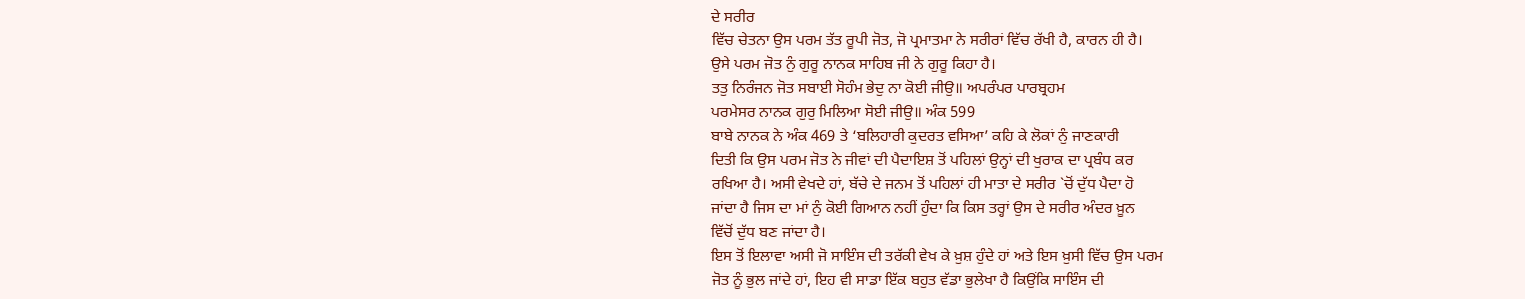ਦੇ ਸਰੀਰ
ਵਿੱਚ ਚੇਤਨਾ ਉਸ ਪਰਮ ਤੱਤ ਰੂਪੀ ਜੋਤ, ਜੋ ਪ੍ਰਮਾਤਮਾ ਨੇ ਸਰੀਰਾਂ ਵਿੱਚ ਰੱਖੀ ਹੈ, ਕਾਰਨ ਹੀ ਹੈ।
ਉਸੇ ਪਰਮ ਜੋਤ ਨੁੰ ਗੁਰੂ ਨਾਨਕ ਸਾਹਿਬ ਜੀ ਨੇ ਗੁਰੂ ਕਿਹਾ ਹੈ।
ਤਤੁ ਨਿਰੰਜਨ ਜੋਤ ਸਬਾਈ ਸੋਹੰਮ ਭੇਦੁ ਨਾ ਕੋਈ ਜੀਉ॥ ਅਪਰੰਪਰ ਪਾਰਬ੍ਰਹਮ
ਪਰਮੇਸਰ ਨਾਨਕ ਗੁਰੁ ਮਿਲਿਆ ਸੋਈ ਜੀਉ॥ ਅੰਕ 599
ਬਾਬੇ ਨਾਨਕ ਨੇ ਅੰਕ 469 ਤੇ ‘ਬਲਿਹਾਰੀ ਕੁਦਰਤ ਵਸਿਆ’ ਕਹਿ ਕੇ ਲੋਕਾਂ ਨੁੰ ਜਾਣਕਾਰੀ
ਦਿਤੀ ਕਿ ਉਸ ਪਰਮ ਜੋਤ ਨੇ ਜੀਵਾਂ ਦੀ ਪੈਦਾਇਸ਼ ਤੋਂ ਪਹਿਲਾਂ ਉਨ੍ਹਾਂ ਦੀ ਖੁਰਾਕ ਦਾ ਪ੍ਰਬੰਧ ਕਰ
ਰਖਿਆ ਹੈ। ਅਸੀ ਵੇਖਦੇ ਹਾਂ, ਬੱਚੇ ਦੇ ਜਨਮ ਤੋਂ ਪਹਿਲਾਂ ਹੀ ਮਾਤਾ ਦੇ ਸਰੀਰ `ਚੋਂ ਦੁੱਧ ਪੈਦਾ ਹੋ
ਜਾਂਦਾ ਹੈ ਜਿਸ ਦਾ ਮਾਂ ਨੁੰ ਕੋਈ ਗਿਆਨ ਨਹੀਂ ਹੁੰਦਾ ਕਿ ਕਿਸ ਤਰ੍ਹਾਂ ਉਸ ਦੇ ਸਰੀਰ ਅੰਦਰ ਖ਼ੂਨ
ਵਿੱਚੋਂ ਦੁੱਧ ਬਣ ਜਾਂਦਾ ਹੈ।
ਇਸ ਤੋਂ ਇਲਾਵਾ ਅਸੀ ਜੋ ਸਾਇੰਸ ਦੀ ਤਰੱਕੀ ਵੇਖ ਕੇ ਖ਼ੁਸ਼ ਹੁੰਦੇ ਹਾਂ ਅਤੇ ਇਸ ਖ਼ੁਸੀ ਵਿੱਚ ਉਸ ਪਰਮ
ਜੋਤ ਨੂੰ ਭੁਲ ਜਾਂਦੇ ਹਾਂ, ਇਹ ਵੀ ਸਾਡਾ ਇੱਕ ਬਹੁਤ ਵੱਡਾ ਭੁਲੇਖਾ ਹੈ ਕਿਉਂਕਿ ਸਾਇੰਸ ਦੀ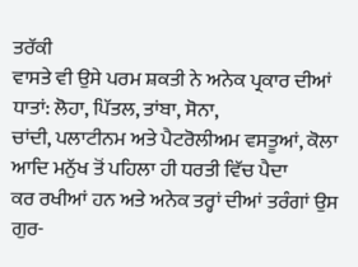ਤਰੱਕੀ
ਵਾਸਤੇ ਵੀ ਉਸੇ ਪਰਮ ਸ਼ਕਤੀ ਨੇ ਅਨੇਕ ਪ੍ਰਕਾਰ ਦੀਆਂ ਧਾਤਾਂ: ਲੋਹਾ, ਪਿੱਤਲ, ਤਾਂਬਾ, ਸੋਨਾ,
ਚਾਂਦੀ, ਪਲਾਟੀਨਮ ਅਤੇ ਪੈਟਰੋਲੀਅਮ ਵਸਤੂਆਂ, ਕੋਲਾ ਆਦਿ ਮਨੁੱਖ ਤੋਂ ਪਹਿਲਾ ਹੀ ਧਰਤੀ ਵਿੱਚ ਪੈਦਾ
ਕਰ ਰਖੀਆਂ ਹਨ ਅਤੇ ਅਨੇਕ ਤਰ੍ਹਾਂ ਦੀਆਂ ਤਰੰਗਾਂ ਉਸ ਗੁਰ-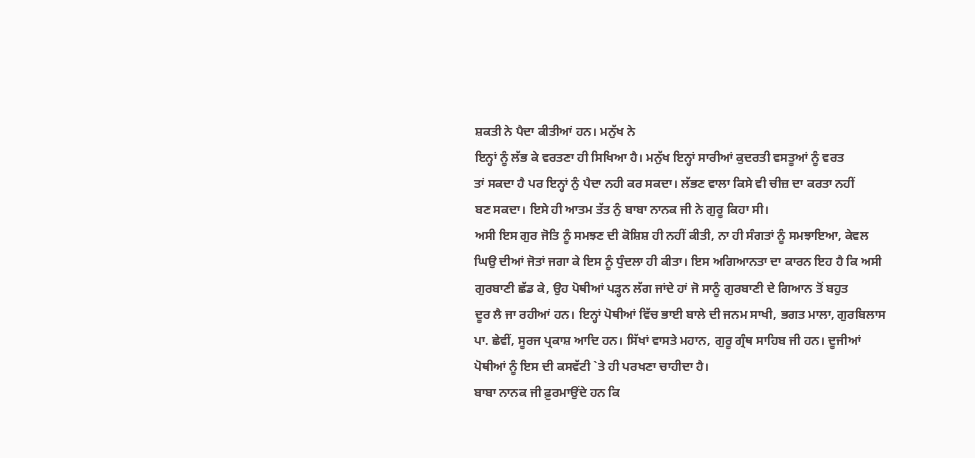ਸ਼ਕਤੀ ਨੇ ਪੈਦਾ ਕੀਤੀਆਂ ਹਨ। ਮਨੁੱਖ ਨੇ
ਇਨ੍ਹਾਂ ਨੂੰ ਲੱਭ ਕੇ ਵਰਤਣਾ ਹੀ ਸਿਖਿਆ ਹੈ। ਮਨੁੱਖ ਇਨ੍ਹਾਂ ਸਾਰੀਆਂ ਕੁਦਰਤੀ ਵਸਤੂਆਂ ਨੂੰ ਵਰਤ
ਤਾਂ ਸਕਦਾ ਹੈ ਪਰ ਇਨ੍ਹਾਂ ਨੁੰ ਪੈਦਾ ਨਹੀ ਕਰ ਸਕਦਾ। ਲੱਭਣ ਵਾਲਾ ਕਿਸੇ ਵੀ ਚੀਜ਼ ਦਾ ਕਰਤਾ ਨਹੀਂ
ਬਣ ਸਕਦਾ। ਇਸੇ ਹੀ ਆਤਮ ਤੱਤ ਨੁੰ ਬਾਬਾ ਨਾਨਕ ਜੀ ਨੇ ਗੁਰੂ ਕਿਹਾ ਸੀ।
ਅਸੀ ਇਸ ਗੁਰ ਜੋਤਿ ਨੂੰ ਸਮਝਣ ਦੀ ਕੋਸ਼ਿਸ਼ ਹੀ ਨਹੀਂ ਕੀਤੀ, ਨਾ ਹੀ ਸੰਗਤਾਂ ਨੂੰ ਸਮਝਾਇਆ, ਕੇਵਲ
ਘਿਉ ਦੀਆਂ ਜੋਤਾਂ ਜਗਾ ਕੇ ਇਸ ਨੂੰ ਧੁੰਦਲਾ ਹੀ ਕੀਤਾ। ਇਸ ਅਗਿਆਨਤਾ ਦਾ ਕਾਰਨ ਇਹ ਹੈ ਕਿ ਅਸੀ
ਗੁਰਬਾਣੀ ਛੱਡ ਕੇ, ਉਹ ਪੋਥੀਆਂ ਪੜ੍ਹਨ ਲੱਗ ਜਾਂਦੇ ਹਾਂ ਜੋ ਸਾਨੂੰ ਗੁਰਬਾਣੀ ਦੇ ਗਿਆਨ ਤੋਂ ਬਹੁਤ
ਦੂਰ ਲੈ ਜਾ ਰਹੀਆਂ ਹਨ। ਇਨ੍ਹਾਂ ਪੋਥੀਆਂ ਵਿੱਚ ਭਾਈ ਬਾਲੇ ਦੀ ਜਨਮ ਸਾਖੀ, ਭਗਤ ਮਾਲਾ, ਗੁਰਬਿਲਾਸ
ਪਾ. ਛੇਵੀਂ, ਸੂਰਜ ਪ੍ਰਕਾਸ਼ ਆਦਿ ਹਨ। ਸਿੱਖਾਂ ਵਾਸਤੇ ਮਹਾਨ, ਗੁਰੂ ਗ੍ਰੰਥ ਸਾਹਿਬ ਜੀ ਹਨ। ਦੂਜੀਆਂ
ਪੋਥੀਆਂ ਨੂੰ ਇਸ ਦੀ ਕਸਵੱਟੀ `ਤੇ ਹੀ ਪਰਖਣਾ ਚਾਹੀਦਾ ਹੈ।
ਬਾਬਾ ਨਾਨਕ ਜੀ ਫ਼ੁਰਮਾਉਂਦੇ ਹਨ ਕਿ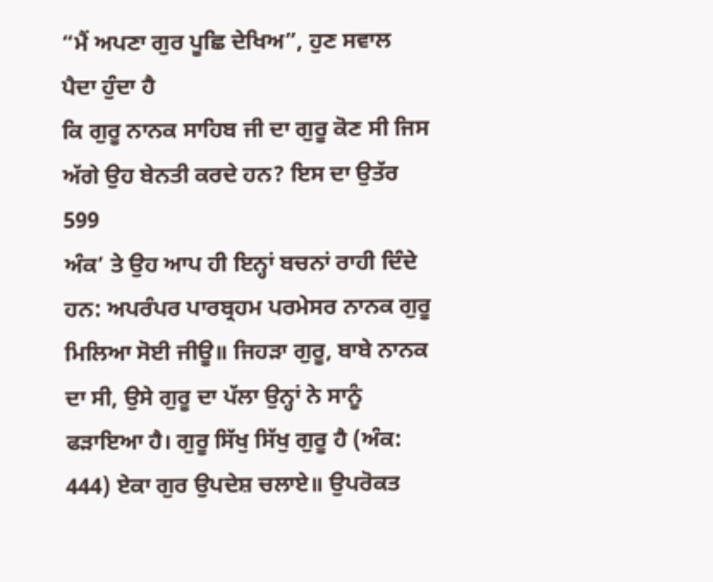“ਮੈਂ ਅਪਣਾ ਗੁਰ ਪੂਛਿ ਦੇਖਿਅ”, ਹੁਣ ਸਵਾਲ ਪੈਦਾ ਹੁੰਦਾ ਹੈ
ਕਿ ਗੁਰੂ ਨਾਨਕ ਸਾਹਿਬ ਜੀ ਦਾ ਗੁਰੂ ਕੋਣ ਸੀ ਜਿਸ ਅੱਗੇ ਉਹ ਬੇਨਤੀ ਕਰਦੇ ਹਨ? ਇਸ ਦਾ ਉਤੱਰ 599
ਅੰਕ’ ਤੇ ਉਹ ਆਪ ਹੀ ਇਨ੍ਹਾਂ ਬਚਨਾਂ ਰਾਹੀ ਦਿੰਦੇ ਹਨ: ਅਪਰੰਪਰ ਪਾਰਬ੍ਰਹਮ ਪਰਮੇਸਰ ਨਾਨਕ ਗੁਰੂ
ਮਿਲਿਆ ਸੋਈ ਜੀਊ॥ ਜਿਹੜਾ ਗੁਰੂ, ਬਾਬੇ ਨਾਨਕ ਦਾ ਸੀ, ਉਸੇ ਗੁਰੂ ਦਾ ਪੱਲਾ ਉਨ੍ਹਾਂ ਨੇ ਸਾਨੂੰ
ਫੜਾਇਆ ਹੈ। ਗੁਰੂ ਸਿੱਖੁ ਸਿੱਖੁ ਗੁਰੂ ਹੈ (ਅੰਕ: 444) ਏਕਾ ਗੁਰ ਉਪਦੇਸ਼ ਚਲਾਏ॥ ਉਪਰੋਕਤ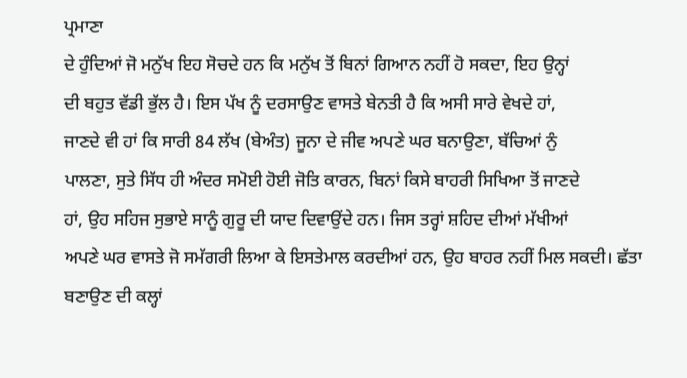ਪ੍ਰਮਾਣਾ
ਦੇ ਹੁੰਦਿਆਂ ਜੋ ਮਨੁੱਖ ਇਹ ਸੋਚਦੇ ਹਨ ਕਿ ਮਨੁੱਖ ਤੋਂ ਬਿਨਾਂ ਗਿਆਨ ਨਹੀਂ ਹੋ ਸਕਦਾ, ਇਹ ਉਨ੍ਹਾਂ
ਦੀ ਬਹੁਤ ਵੱਡੀ ਭੁੱਲ ਹੈ। ਇਸ ਪੱਖ ਨੂੰ ਦਰਸਾਉਣ ਵਾਸਤੇ ਬੇਨਤੀ ਹੈ ਕਿ ਅਸੀ ਸਾਰੇ ਵੇਖਦੇ ਹਾਂ,
ਜਾਣਦੇ ਵੀ ਹਾਂ ਕਿ ਸਾਰੀ 84 ਲੱਖ (ਬੇਅੰਤ) ਜੂਨਾ ਦੇ ਜੀਵ ਅਪਣੇ ਘਰ ਬਨਾਉਣਾ, ਬੱਚਿਆਂ ਨੁੰ
ਪਾਲਣਾ, ਸੁਤੇ ਸਿੱਧ ਹੀ ਅੰਦਰ ਸਮੋਈ ਹੋਈ ਜੋਤਿ ਕਾਰਨ, ਬਿਨਾਂ ਕਿਸੇ ਬਾਹਰੀ ਸਿਖਿਆ ਤੋਂ ਜਾਣਦੇ
ਹਾਂ, ਉਹ ਸਹਿਜ ਸੁਭਾਏ ਸਾਨੂੰ ਗੁਰੂ ਦੀ ਯਾਦ ਦਿਵਾਉਂਦੇ ਹਨ। ਜਿਸ ਤਰ੍ਹਾਂ ਸ਼ਹਿਦ ਦੀਆਂ ਮੱਖੀਆਂ
ਅਪਣੇ ਘਰ ਵਾਸਤੇ ਜੋ ਸਮੱਗਰੀ ਲਿਆ ਕੇ ਇਸਤੇਮਾਲ ਕਰਦੀਆਂ ਹਨ, ਉਹ ਬਾਹਰ ਨਹੀਂ ਮਿਲ ਸਕਦੀ। ਛੱਤਾ
ਬਣਾਉਣ ਦੀ ਕਲ੍ਹਾਂ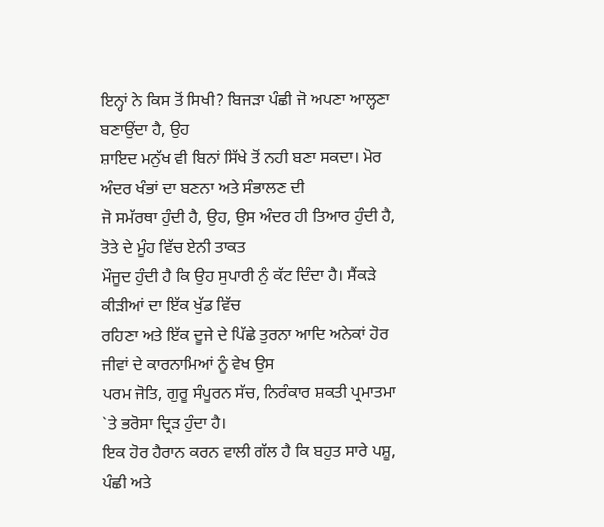ਇਨ੍ਹਾਂ ਨੇ ਕਿਸ ਤੋਂ ਸਿਖੀ? ਬਿਜੜਾ ਪੰਛੀ ਜੋ ਅਪਣਾ ਆਲ੍ਹਣਾ ਬਣਾਉਂਦਾ ਹੈ, ਉਹ
ਸ਼ਾਇਦ ਮਨੁੱਖ ਵੀ ਬਿਨਾਂ ਸਿੱਖੇ ਤੋਂ ਨਹੀ ਬਣਾ ਸਕਦਾ। ਮੋਰ ਅੰਦਰ ਖੰਭਾਂ ਦਾ ਬਣਨਾ ਅਤੇ ਸੰਭਾਲਣ ਦੀ
ਜੋ ਸਮੱਰਥਾ ਹੁੰਦੀ ਹੈ, ਉਹ, ਉਸ ਅੰਦਰ ਹੀ ਤਿਆਰ ਹੁੰਦੀ ਹੈ, ਤੋਤੇ ਦੇ ਮੂੰਹ ਵਿੱਚ ਏਨੀ ਤਾਕਤ
ਮੌਜੂਦ ਹੁੰਦੀ ਹੈ ਕਿ ਉਹ ਸੁਪਾਰੀ ਨੁੰ ਕੱਟ ਦਿੰਦਾ ਹੈ। ਸੈਂਕੜੇ ਕੀੜੀਆਂ ਦਾ ਇੱਕ ਖੁੱਡ ਵਿੱਚ
ਰਹਿਣਾ ਅਤੇ ਇੱਕ ਦੂਜੇ ਦੇ ਪਿੱਛੇ ਤੁਰਨਾ ਆਦਿ ਅਨੇਕਾਂ ਹੋਰ ਜੀਵਾਂ ਦੇ ਕਾਰਨਾਮਿਆਂ ਨੂੰ ਵੇਖ ਉਸ
ਪਰਮ ਜੋਤਿ, ਗੁਰੂ ਸੰਪੂਰਨ ਸੱਚ, ਨਿਰੰਕਾਰ ਸ਼ਕਤੀ ਪ੍ਰਮਾਤਮਾ `ਤੇ ਭਰੋਸਾ ਦ੍ਰਿੜ ਹੁੰਦਾ ਹੈ।
ਇਕ ਹੋਰ ਹੈਰਾਨ ਕਰਨ ਵਾਲੀ ਗੱਲ ਹੈ ਕਿ ਬਹੁਤ ਸਾਰੇ ਪਸ਼ੂ, ਪੰਛੀ ਅਤੇ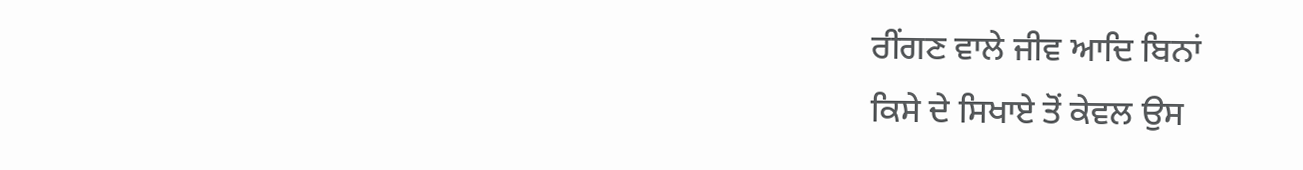ਰੀਂਗਣ ਵਾਲੇ ਜੀਵ ਆਦਿ ਬਿਨਾਂ
ਕਿਸੇ ਦੇ ਸਿਖਾਏ ਤੋਂ ਕੇਵਲ ਉਸ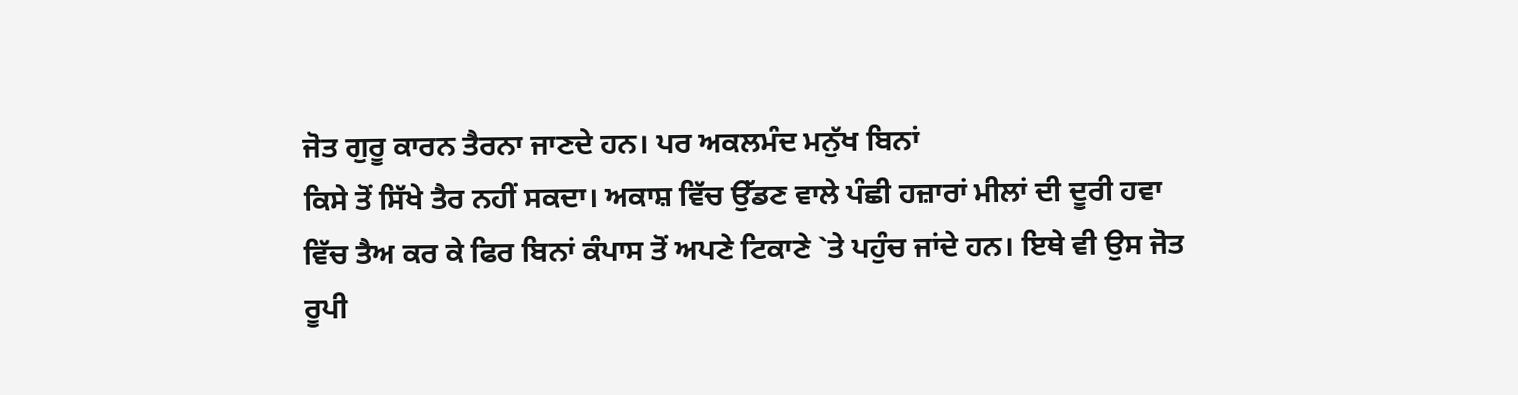ਜੋਤ ਗੁਰੂ ਕਾਰਨ ਤੈਰਨਾ ਜਾਣਦੇ ਹਨ। ਪਰ ਅਕਲਮੰਦ ਮਨੁੱਖ ਬਿਨਾਂ
ਕਿਸੇ ਤੋਂ ਸਿੱਖੇ ਤੈਰ ਨਹੀਂ ਸਕਦਾ। ਅਕਾਸ਼ ਵਿੱਚ ਉੱਡਣ ਵਾਲੇ ਪੰਛੀ ਹਜ਼ਾਰਾਂ ਮੀਲਾਂ ਦੀ ਦੂਰੀ ਹਵਾ
ਵਿੱਚ ਤੈਅ ਕਰ ਕੇ ਫਿਰ ਬਿਨਾਂ ਕੰਪਾਸ ਤੋਂ ਅਪਣੇ ਟਿਕਾਣੇ `ਤੇ ਪਹੁੰਚ ਜਾਂਦੇ ਹਨ। ਇਥੇ ਵੀ ਉਸ ਜੋਤ
ਰੂਪੀ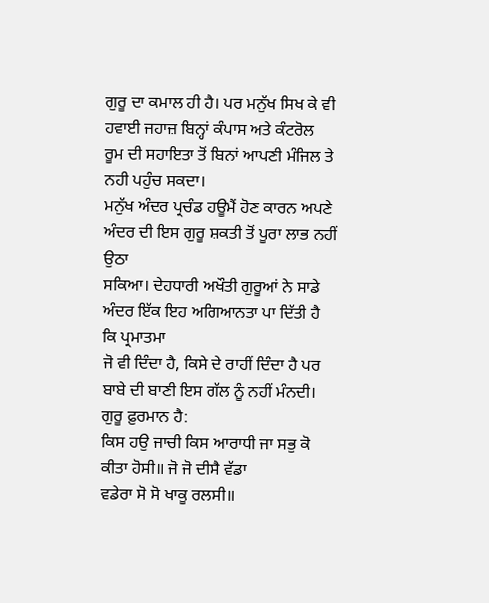ਗੁਰੂ ਦਾ ਕਮਾਲ ਹੀ ਹੈ। ਪਰ ਮਨੁੱਖ ਸਿਖ ਕੇ ਵੀ ਹਵਾਈ ਜਹਾਜ਼ ਬਿਨ੍ਹਾਂ ਕੰਪਾਸ ਅਤੇ ਕੰਟਰੋਲ
ਰੂਮ ਦੀ ਸਹਾਇਤਾ ਤੋਂ ਬਿਨਾਂ ਆਪਣੀ ਮੰਜਿਲ ਤੇ ਨਹੀ ਪਹੁੰਚ ਸਕਦਾ।
ਮਨੁੱਖ ਅੰਦਰ ਪ੍ਰਚੰਡ ਹਊਮੈਂ ਹੋਣ ਕਾਰਨ ਅਪਣੇ ਅੰਦਰ ਦੀ ਇਸ ਗੁਰੂ ਸ਼ਕਤੀ ਤੋਂ ਪੂਰਾ ਲਾਭ ਨਹੀਂ ਉਠਾ
ਸਕਿਆ। ਦੇਹਧਾਰੀ ਅਖੌਤੀ ਗੁਰੂਆਂ ਨੇ ਸਾਡੇ ਅੰਦਰ ਇੱਕ ਇਹ ਅਗਿਆਨਤਾ ਪਾ ਦਿੱਤੀ ਹੈ ਕਿ ਪ੍ਰਮਾਤਮਾ
ਜੋ ਵੀ ਦਿੰਦਾ ਹੈ, ਕਿਸੇ ਦੇ ਰਾਹੀਂ ਦਿੰਦਾ ਹੈ ਪਰ ਬਾਬੇ ਦੀ ਬਾਣੀ ਇਸ ਗੱਲ ਨੂੰ ਨਹੀਂ ਮੰਨਦੀ।
ਗੁਰੂ ਫ਼ੁਰਮਾਨ ਹੈ:
ਕਿਸ ਹਉ ਜਾਚੀ ਕਿਸ ਆਰਾਧੀ ਜਾ ਸਭੁ ਕੋ ਕੀਤਾ ਹੋਸੀ॥ ਜੋ ਜੋ ਦੀਸੈ ਵੱਡਾ
ਵਡੇਰਾ ਸੋ ਸੋ ਖਾਕੂ ਰਲਸੀ॥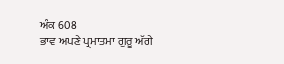ਅੰਕ 608
ਭਾਵ ਅਪਣੇ ਪ੍ਰਮਾਤਮਾ ਗੁਰੂ ਅੱਗੇ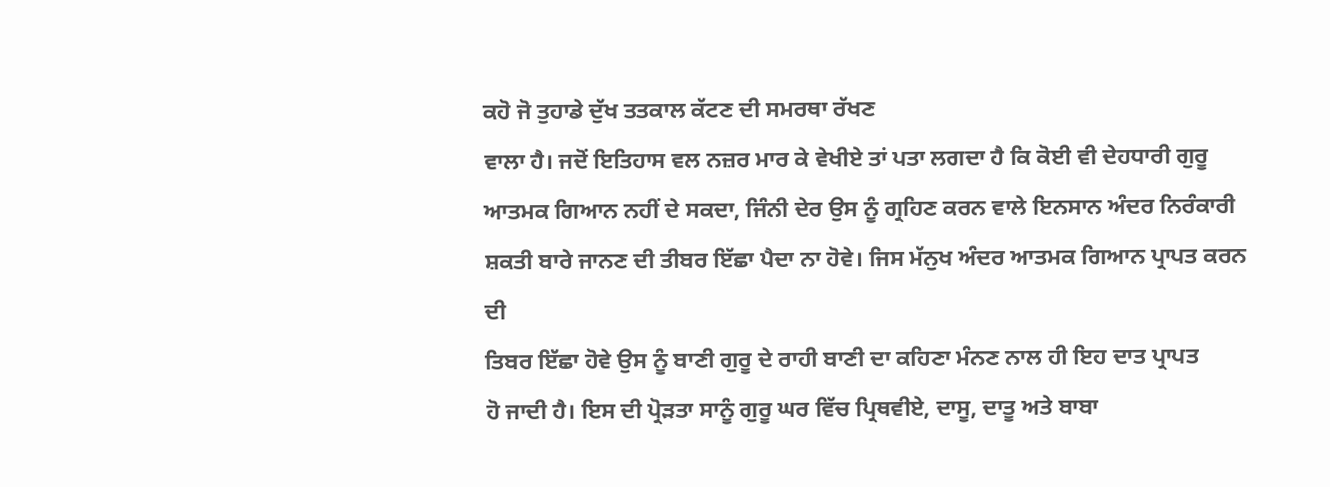ਕਹੋ ਜੋ ਤੁਹਾਡੇ ਦੁੱਖ ਤਤਕਾਲ ਕੱਟਣ ਦੀ ਸਮਰਥਾ ਰੱਖਣ
ਵਾਲਾ ਹੈ। ਜਦੋਂ ਇਤਿਹਾਸ ਵਲ ਨਜ਼ਰ ਮਾਰ ਕੇ ਵੇਖੀਏ ਤਾਂ ਪਤਾ ਲਗਦਾ ਹੈ ਕਿ ਕੋਈ ਵੀ ਦੇਹਧਾਰੀ ਗੁਰੂ
ਆਤਮਕ ਗਿਆਨ ਨਹੀਂ ਦੇ ਸਕਦਾ, ਜਿੰਨੀ ਦੇਰ ਉਸ ਨੂੰ ਗ੍ਰਹਿਣ ਕਰਨ ਵਾਲੇ ਇਨਸਾਨ ਅੰਦਰ ਨਿਰੰਕਾਰੀ
ਸ਼ਕਤੀ ਬਾਰੇ ਜਾਨਣ ਦੀ ਤੀਬਰ ਇੱਛਾ ਪੈਦਾ ਨਾ ਹੋਵੇ। ਜਿਸ ਮੱਨੁਖ ਅੰਦਰ ਆਤਮਕ ਗਿਆਨ ਪ੍ਰਾਪਤ ਕਰਨ ਦੀ
ਤਿਬਰ ਇੱਛਾ ਹੋਵੇ ਉਸ ਨੂੰ ਬਾਣੀ ਗੁਰੂ ਦੇ ਰਾਹੀ ਬਾਣੀ ਦਾ ਕਹਿਣਾ ਮੰਨਣ ਨਾਲ ਹੀ ਇਹ ਦਾਤ ਪ੍ਰਾਪਤ
ਹੋ ਜਾਦੀ ਹੈ। ਇਸ ਦੀ ਪ੍ਰੋੜਤਾ ਸਾਨੂੰ ਗੁਰੂ ਘਰ ਵਿੱਚ ਪ੍ਰਿਥਵੀਏ, ਦਾਸੂ, ਦਾਤੂ ਅਤੇ ਬਾਬਾ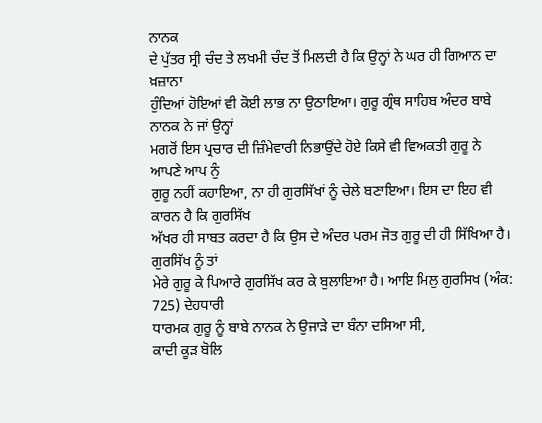ਨਾਨਕ
ਦੇ ਪੁੱਤਰ ਸ੍ਰੀ ਚੰਦ ਤੇ ਲਖਮੀ ਚੰਦ ਤੋਂ ਮਿਲਦੀ ਹੈ ਕਿ ਉਨ੍ਹਾਂ ਨੇ ਘਰ ਹੀ ਗਿਆਨ ਦਾ ਖ਼ਜ਼ਾਨਾ
ਹੁੰਦਿਆਂ ਹੋਇਆਂ ਵੀ ਕੋਈ ਲਾਭ ਨਾ ਉਠਾਇਆ। ਗੁਰੂ ਗ੍ਰੰਥ ਸਾਹਿਬ ਅੰਦਰ ਬਾਬੇ ਨਾਨਕ ਨੇ ਜਾਂ ਉਨ੍ਹਾਂ
ਮਗਰੋਂ ਇਸ ਪ੍ਰਚਾਰ ਦੀ ਜ਼ਿੰਮੇਵਾਰੀ ਨਿਭਾਉਂਦੇ ਹੋਏ ਕਿਸੇ ਵੀ ਵਿਅਕਤੀ ਗੁਰੂ ਨੇ ਆਪਣੇ ਆਪ ਨੁੰ
ਗੁਰੂ ਨਹੀਂ ਕਹਾਇਆ, ਨਾ ਹੀ ਗੁਰਸਿੱਖਾਂ ਨੂੰ ਚੇਲੇ ਬਣਾਇਆ। ਇਸ ਦਾ ਇਹ ਵੀ ਕਾਰਨ ਹੈ ਕਿ ਗੁਰਸਿੱਖ
ਅੱਖਰ ਹੀ ਸਾਬਤ ਕਰਦਾ ਹੈ ਕਿ ਉਸ ਦੇ ਅੰਦਰ ਪਰਮ ਜੋਤ ਗੁਰੂ ਦੀ ਹੀ ਸਿੱਖਿਆ ਹੈ। ਗੁਰਸਿੱਖ ਨੂੰ ਤਾਂ
ਮੇਰੇ ਗੁਰੂ ਕੇ ਪਿਆਰੇ ਗੁਰਸਿੱਖ ਕਰ ਕੇ ਬੁਲਾਇਆ ਹੈ। ਆਇ ਮਿਲੁ ਗੁਰਸਿਖ (ਅੰਕ: 725) ਦੇਹਧਾਰੀ
ਧਾਰਮਕ ਗੁਰੂ ਨੂੰ ਬਾਬੇ ਨਾਨਕ ਨੇ ਉਜਾੜੇ ਦਾ ਬੰਨਾ ਦਸਿਆ ਸੀ,
ਕਾਦੀ ਕੂੜ ਬੋਲਿ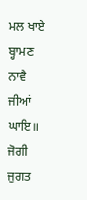ਮਲ ਖਾਏ ਬ੍ਹਾਮਣ ਨਾਵੈ ਜੀਆਂ ਘਾਇ॥ ਜੋਗੀ ਜੁਗਤ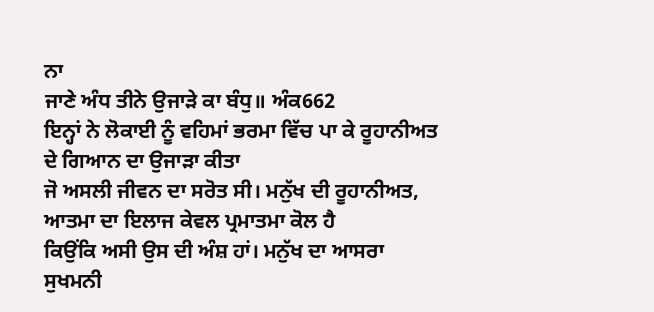ਨਾ
ਜਾਣੇ ਅੰਧ ਤੀਨੇ ਉਜਾੜੇ ਕਾ ਬੰਧੁ॥ ਅੰਕ662
ਇਨ੍ਹਾਂ ਨੇ ਲੋਕਾਈ ਨੂੰ ਵਹਿਮਾਂ ਭਰਮਾ ਵਿੱਚ ਪਾ ਕੇ ਰੂਹਾਨੀਅਤ ਦੇ ਗਿਆਨ ਦਾ ਉਜਾੜਾ ਕੀਤਾ
ਜੋ ਅਸਲੀ ਜੀਵਨ ਦਾ ਸਰੋਤ ਸੀ। ਮਨੁੱਖ ਦੀ ਰੂਹਾਨੀਅਤ, ਆਤਮਾ ਦਾ ਇਲਾਜ ਕੇਵਲ ਪ੍ਰਮਾਤਮਾ ਕੋਲ ਹੈ
ਕਿਉਂਕਿ ਅਸੀ ਉਸ ਦੀ ਅੰਸ਼ ਹਾਂ। ਮਨੁੱਖ ਦਾ ਆਸਰਾ ਸੁਖਮਨੀ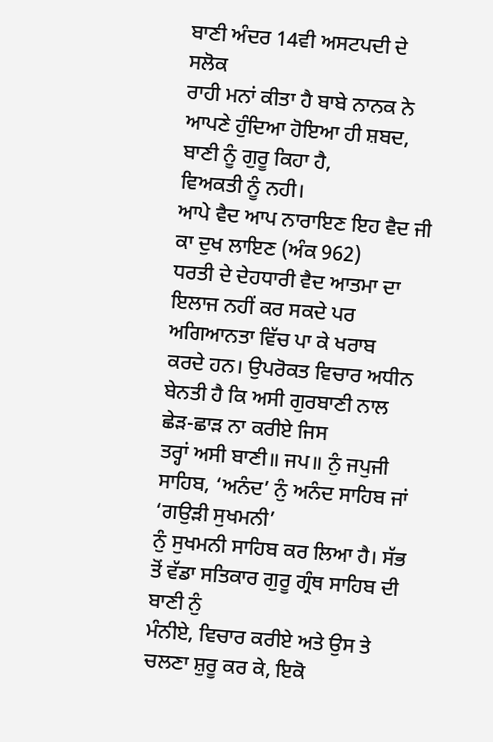ਬਾਣੀ ਅੰਦਰ 14ਵੀ ਅਸਟਪਦੀ ਦੇ ਸਲੋਕ
ਰਾਹੀ ਮਨਾਂ ਕੀਤਾ ਹੈ ਬਾਬੇ ਨਾਨਕ ਨੇ ਆਪਣੇ ਹੁੰਦਿਆ ਹੋਇਆ ਹੀ ਸ਼ਬਦ, ਬਾਣੀ ਨੂੰ ਗੁਰੂ ਕਿਹਾ ਹੈ,
ਵਿਅਕਤੀ ਨੂੰ ਨਹੀ।
ਆਪੇ ਵੈਦ ਆਪ ਨਾਰਾਇਣ ਇਹ ਵੈਦ ਜੀ ਕਾ ਦੁਖ ਲਾਇਣ (ਅੰਕ 962)
ਧਰਤੀ ਦੇ ਦੇਹਧਾਰੀ ਵੈਦ ਆਤਮਾ ਦਾ ਇਲਾਜ ਨਹੀਂ ਕਰ ਸਕਦੇ ਪਰ ਅਗਿਆਨਤਾ ਵਿੱਚ ਪਾ ਕੇ ਖਰਾਬ
ਕਰਦੇ ਹਨ। ਉਪਰੋਕਤ ਵਿਚਾਰ ਅਧੀਨ ਬੇਨਤੀ ਹੈ ਕਿ ਅਸੀ ਗੁਰਬਾਣੀ ਨਾਲ ਛੇੜ-ਛਾੜ ਨਾ ਕਰੀਏ ਜਿਸ
ਤਰ੍ਹਾਂ ਅਸੀ ਬਾਣੀ॥ ਜਪ॥ ਨੁੰ ਜਪੁਜੀ ਸਾਹਿਬ, ‘ਅਨੰਦ’ ਨੁੰ ਅਨੰਦ ਸਾਹਿਬ ਜਾਂ ‘ਗਉੜੀ ਸੁਖਮਨੀ’
ਨੁੰ ਸੁਖਮਨੀ ਸਾਹਿਬ ਕਰ ਲਿਆ ਹੈ। ਸੱਭ ਤੋਂ ਵੱਡਾ ਸਤਿਕਾਰ ਗੁਰੂ ਗ੍ਰੰਥ ਸਾਹਿਬ ਦੀ ਬਾਣੀ ਨੁੰ
ਮੰਨੀਏ, ਵਿਚਾਰ ਕਰੀਏ ਅਤੇ ਉਸ ਤੇ ਚਲਣਾ ਸ਼ੁਰੂ ਕਰ ਕੇ, ਇਕੋ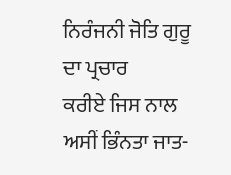ਨਿਰੰਜਨੀ ਜੋਤਿ ਗੁਰੂ ਦਾ ਪ੍ਰਚਾਰ
ਕਰੀਏ ਜਿਸ ਨਾਲ ਅਸੀਂ ਭਿੰਨਤਾ ਜਾਤ-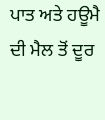ਪਾਤ ਅਤੇ ਹਊਮੈ ਦੀ ਮੈਲ ਤੋਂ ਦੂਰ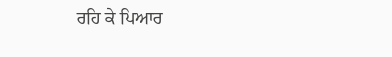ਰਹਿ ਕੇ ਪਿਆਰ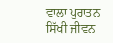ਵਾਲਾ ਪੁਰਾਤਨ
ਸਿੱਖੀ ਜੀਵਨ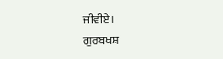ਜੀਵੀਏ।
ਗੁਰਬਖਸ਼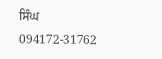ਸਿੰਘ
094172-31762